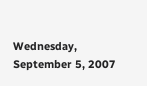Wednesday, September 5, 2007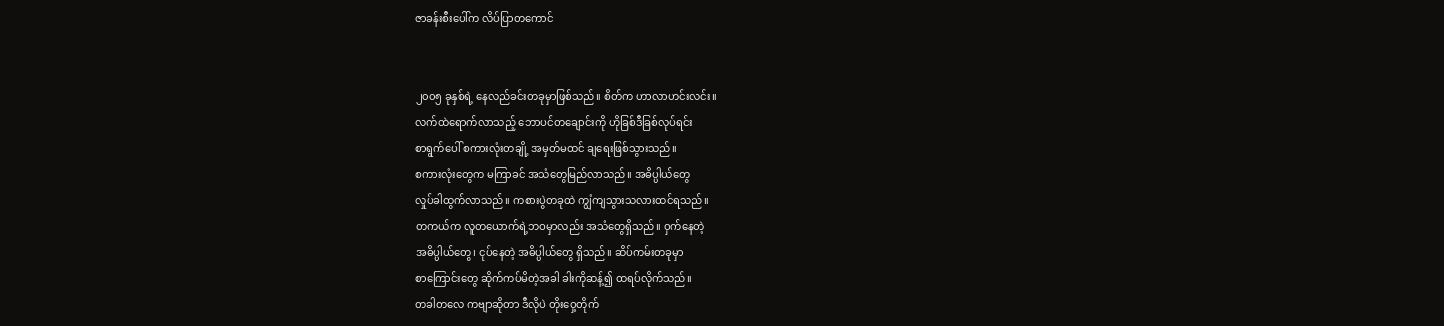ဇာခန်းစီးပေါ်က လိပ်ပြာတကောင်


၂၀၀၅ ခုနှစ်ရဲ့ နေလည်ခင်းတခုမှာဖြစ်သည်။ စိတ်က ဟာလာဟင်းလင်း။
လက်ထဲရောက်လာသည့် ဘောပင်တချောင်းကို ဟိုခြစ်ဒီခြစ်လုပ်ရင်း
စာရွက်ပေါ် စကားလုံးတချို့ အမှတ်မထင် ချရေးဖြစ်သွားသည်။
စကားလုံးတွေက မကြာခင် အသံတွေမြည်လာသည်။ အဓိပ္ပါယ်တွေ
လှုပ်ခါထွက်လာသည်။ ကစားပွဲတခုထဲ ကျွံကျသွားသလားထင်ရသည်။
တကယ်က လူတယောက်ရဲ့ဘဝမှာလည်း အသံတွေရှိသည်။ ဝှက်နေတဲ့
အဓိပ္ပါယ်တွေ၊ ငုပ်နေတဲ့ အဓိပ္ပါယ်တွေ ရှိသည်။ ဆိပ်ကမ်းတခုမှာ
စာကြောင်းတွေ ဆိုက်ကပ်မိတဲ့အခါ ခါးကိုဆန့်၍ ထရပ်လိုက်သည်။
တခါတလေ ကဗျာဆိုတာ ဒီလိုပဲ တိုးဝှေ့တိုက်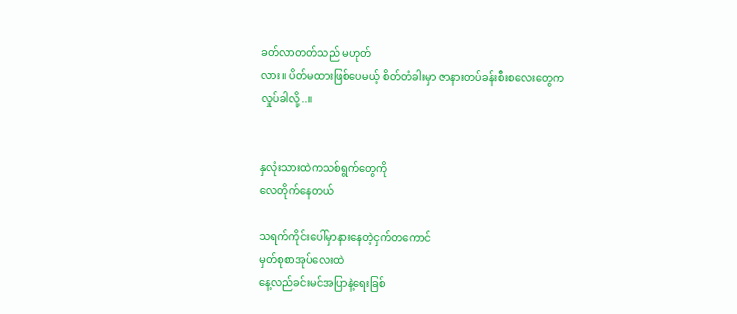ခတ်လာတတ်သည် မဟုတ်
လား။ ပိတ်မထားဖြစ်ပေမယ့် စိတ်တံခါးမှာ ဇာနားတပ်ခန်းစီးစလေးတွေက
လှုပ်ခါလို့..။


နှလုံးသားထဲကသစ်ရွက်တွေကို
လေတိုက်နေတယ်

သရက်ကိုင်းပေါ်မှာနားနေတဲ့ငှက်တကောင်
မှတ်စုစာအုပ်လေးထဲ
နေ့လည်ခင်းမင်အပြာနဲ့ရေးခြစ်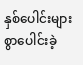နှစ်ပေါင်းများစွာပေါင်းခဲ့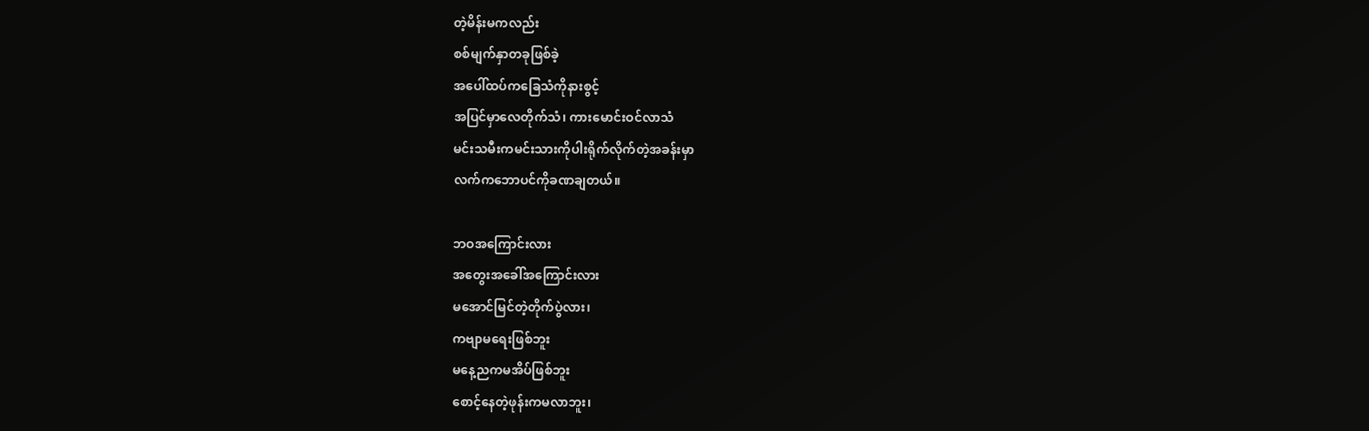တဲ့မိန်းမကလည်း
စစ်မျက်နှာတခုဖြစ်ခဲ့
အပေါ်ထပ်ကခြေသံကိုနားစွင့်
အပြင်မှာလေတိုက်သံ၊ ကားမောင်းဝင်လာသံ
မင်းသမီးကမင်းသားကိုပါးရိုက်လိုက်တဲ့အခန်းမှာ
လက်ကဘောပင်ကိုခဏချတယ်။

ဘဝအကြောင်းလား
အတွေးအခေါ်အကြောင်းလား
မအောင်မြင်တဲ့တိုက်ပွဲလား၊
ကဗျာမရေးဖြစ်ဘူး
မနေ့ညကမအိပ်ဖြစ်ဘူး
စောင့်နေတဲ့ဖုန်းကမလာဘူး၊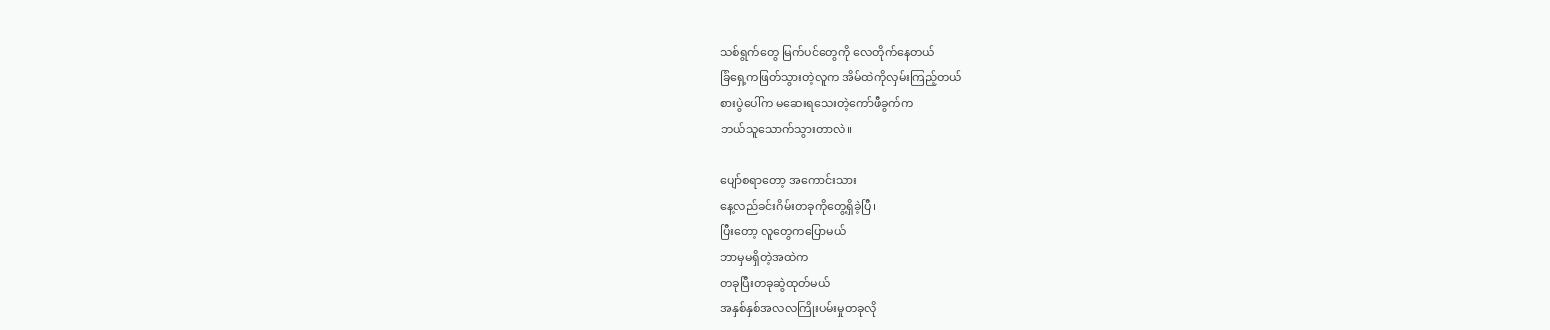သစ်ရွက်တွေ မြက်ပင်တွေကို လေတိုက်နေတယ်
ခြံရှေ့ကဖြတ်သွားတဲ့လူက အိမ်ထဲကိုလှမ်းကြည့်တယ်
စားပွဲပေါ်က မဆေးရသေးတဲ့ကော်ဖီခွက်က
ဘယ်သူသောက်သွားတာလဲ။

ပျော်စရာတော့ အကောင်းသား
နေ့လည်ခင်းဂိမ်းတခုကိုတွေ့ရှိခဲ့ပြီ၊
ပြီးတော့ လူတွေကပြောမယ်
ဘာမှမရှိတဲ့အထဲက
တခုပြီးတခုဆွဲထုတ်မယ်
အနှစ်နှစ်အလလကြိုးပမ်းမှုတခုလို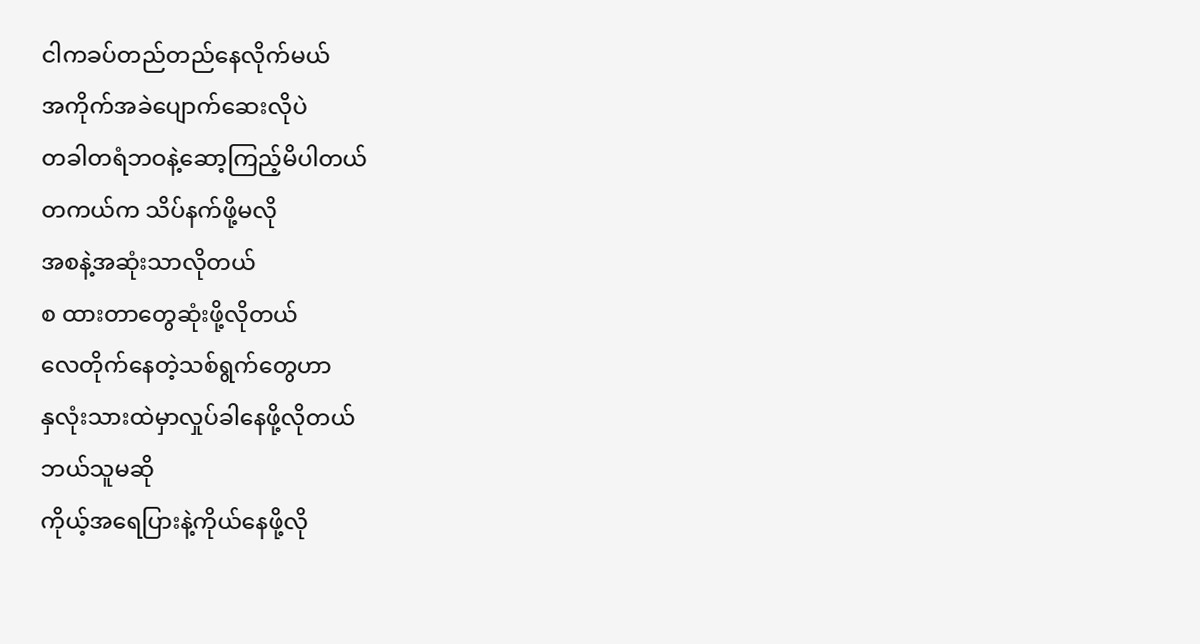ငါကခပ်တည်တည်နေလိုက်မယ်
အကိုက်အခဲပျောက်ဆေးလိုပဲ
တခါတရံဘဝနဲ့ဆော့ကြည့်မိပါတယ်
တကယ်က သိပ်နက်ဖို့မလို
အစနဲ့အဆုံးသာလိုတယ်
စ ထားတာတွေဆုံးဖို့လိုတယ်
လေတိုက်နေတဲ့သစ်ရွက်တွေဟာ
နှလုံးသားထဲမှာလှုပ်ခါနေဖို့လိုတယ်
ဘယ်သူမဆို
ကိုယ့်အရေပြားနဲ့ကိုယ်နေဖို့လို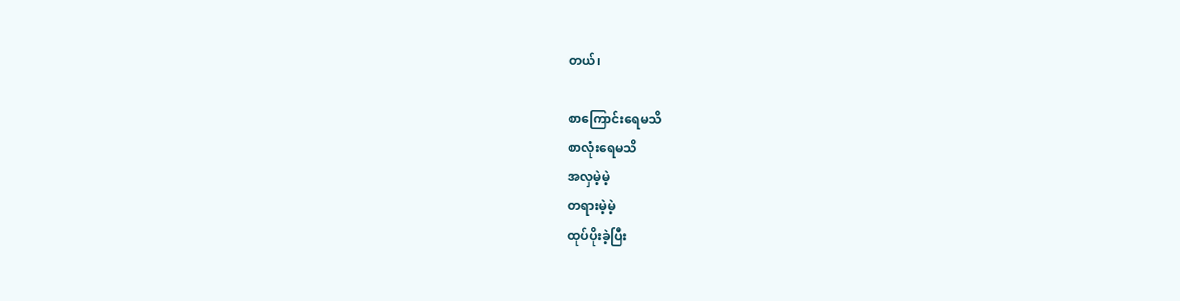တယ်၊

စာကြောင်းရေမသိ
စာလုံးရေမသိ
အလှမဲ့မဲ့
တရားမဲ့မဲ့
ထုပ်ပိုးခဲ့ပြီး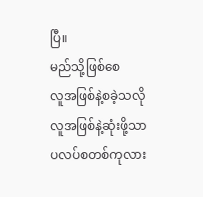ပြီ။
မည်သို့ဖြစ်စေ
လူအဖြစ်နဲ့စခဲ့သလို
လူအဖြစ်နဲ့ဆုံးဖို့သာ
ပလပ်စတစ်ကုလား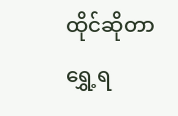ထိုင်ဆိုတာ
ရွှေ့ရ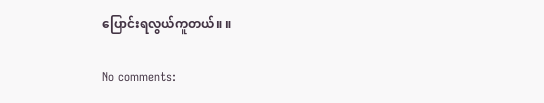ပြောင်းရလွယ်ကူတယ်။ ။

No comments: